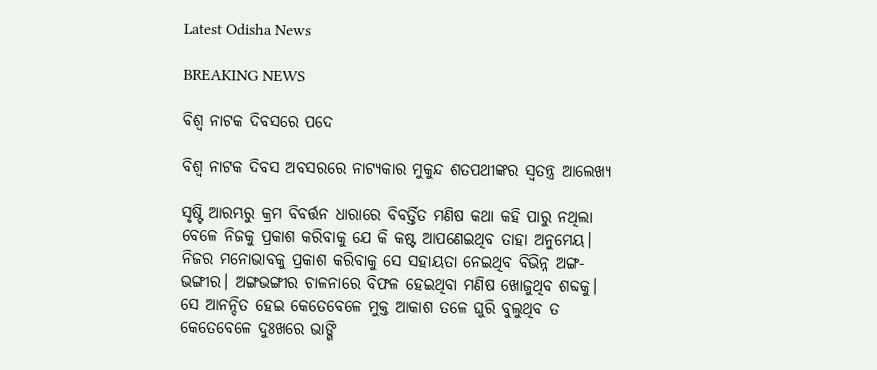Latest Odisha News

BREAKING NEWS

ବିଶ୍ୱ ନାଟକ ଦିବସରେ ପଦେ

ବିଶ୍ୱ ନାଟକ ଦିବସ ଅବସରରେ ନାଟ୍ୟକାର ମୁକୁନ୍ଦ ଶତପଥୀଙ୍କର ସ୍ୱତନ୍ତ୍ର ଆଲେଖ୍ୟ

ସୃଷ୍ଟି ଆରମ୍ଭରୁ କ୍ରମ ବିବର୍ତ୍ତନ ଧାରାରେ ବିବର୍ତ୍ତିତ ମଣିଷ କଥା କହି ପାରୁ ନଥିଲା ବେଳେ ନିଜକୁ ପ୍ରକାଶ କରିବାକୁ ଯେ କି କଷ୍ଟ ଆପଣେଇଥିବ ତାହା ଅନୁମେୟ। ନିଜର ମନୋଭାବକୁ ପ୍ରକାଶ କରିବାକୁ ସେ ସହାୟତା ନେଇଥିବ ବିଭିନ୍ନ ଅଙ୍ଗ-ଭଙ୍ଗୀର। ଅଙ୍ଗଭଙ୍ଗୀର ଚାଳନାରେ ବିଫଳ ହେଇଥିବା ମଣିଷ ଖୋଜୁଥିବ ଶବ୍ଦକୁ। ସେ ଆନନ୍ଦିତ ହେଇ କେତେବେଳେ ମୁକ୍ତ ଆକାଶ ତଳେ ଘୁରି ବୁଲୁଥିବ ତ କେତେବେଳେ ଦୁଃଖରେ ଭାଙ୍ଗି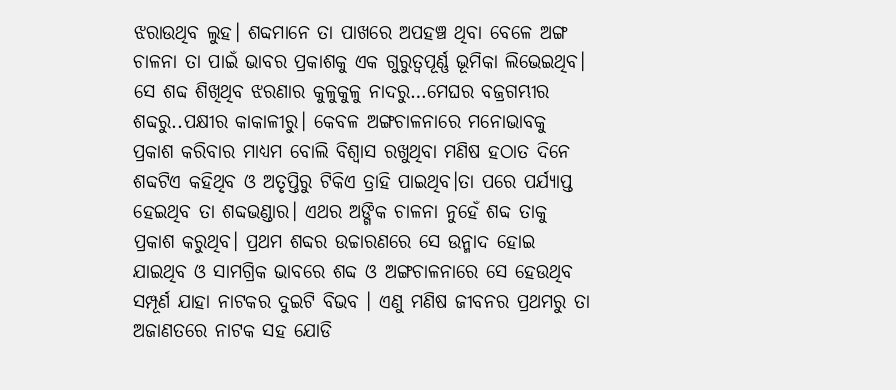ଝରାଉଥିବ ଲୁହ। ଶବ୍ଦମାନେ ତା ପାଖରେ ଅପହଞ୍ଚ ଥିବା ବେଳେ ଅଙ୍ଗ ଚାଳନା ତା ପାଇଁ ଭାବର ପ୍ରକାଶକୁ ଏକ ଗୁରୁତ୍ୱପୂର୍ଣ୍ଣ ଭୂମିକା ଲିଭେଇଥିବ। ସେ ଶବ୍ଦ ଶିଖିଥିବ ଝରଣାର କୁଳୁକୁଳୁ ନାଦରୁ…ମେଘର ବଜ୍ରଗମ୍ଭୀର ଶବ୍ଦରୁ..ପକ୍ଷୀର କାକାଳୀରୁ। କେବଳ ଅଙ୍ଗଚାଳନାରେ ମନୋଭାବକୁ ପ୍ରକାଶ କରିବାର ମାଧ୍ୟମ ବୋଲି ବିଶ୍ୱାସ ରଖୁଥିବା ମଣିଷ ହଠାତ ଦିନେ ଶବ୍ଦଟିଏ କହିଥିବ ଓ ଅତୃପ୍ତିରୁ ଟିକିଏ ତ୍ରାହି ପାଇଥିବ।ତା ପରେ ପର୍ଯ୍ୟାପ୍ତ ହେଇଥିବ ତା ଶବ୍ଦଭଣ୍ଡାର। ଏଥର ଅଙ୍ଗିକ ଚାଳନା ନୁହେଁ ଶବ୍ଦ ତାକୁ ପ୍ରକାଶ କରୁଥିବ। ପ୍ରଥମ ଶବ୍ଦର ଉଚ୍ଚାରଣରେ ସେ ଉନ୍ମାଦ ହୋଇ ଯାଇଥିବ ଓ ସାମଗ୍ରିକ ଭାବରେ ଶବ୍ଦ ଓ ଅଙ୍ଗଚାଳନାରେ ସେ ହେଉଥିବ ସମ୍ପୂର୍ଣ ଯାହା ନାଟକର ଦୁଇଟି ବିଭବ । ଏଣୁ ମଣିଷ ଜୀବନର ପ୍ରଥମରୁ ତା ଅଜାଣତରେ ନାଟକ ସହ ଯୋଡି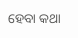ହେବା କଥା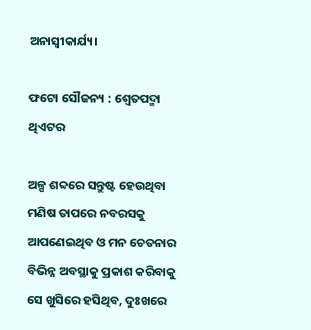ଅନାସ୍ୱୀକାର୍ଯ୍ୟ।

ଫଟୋ ସୌଜନ୍ୟ : ଶ୍ଵେତପଦ୍ମା ଥିଏଟର

ଅଳ୍ପ ଶବ୍ଦରେ ସନ୍ତୁଷ୍ଟ ହେଉଥିବା ମଣିଷ ତାପରେ ନବରସକୁ ଆପଣେଇଥିବ ଓ ମନ ଚେତନାର ବିଭିନ୍ନ ଅବସ୍ଥାକୁ ପ୍ରକାଶ କରିବାକୁ ସେ ଖୁସିରେ ହସିଥିବ, ଦୁଃଖରେ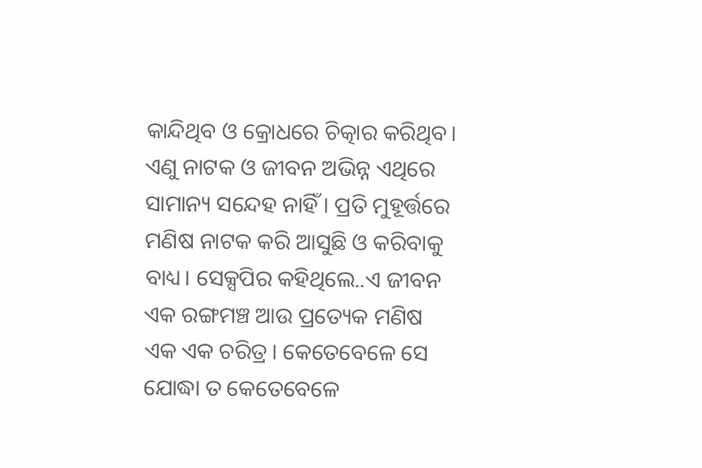କାନ୍ଦିଥିବ ଓ କ୍ରୋଧରେ ଚିତ୍କାର କରିଥିବ। ଏଣୁ ନାଟକ ଓ ଜୀବନ ଅଭିନ୍ନ ଏଥିରେ ସାମାନ୍ୟ ସନ୍ଦେହ ନାହିଁ । ପ୍ରତି ମୁହୂର୍ତ୍ତରେ ମଣିଷ ନାଟକ କରି ଆସୁଛି ଓ କରିବାକୁ ବାଧ୍ୟ। ସେକ୍ସପିର କହିଥିଲେ..ଏ ଜୀବନ ଏକ ରଙ୍ଗମଞ୍ଚ ଆଉ ପ୍ରତ୍ୟେକ ମଣିଷ ଏକ ଏକ ଚରିତ୍ର। କେତେବେଳେ ସେ ଯୋଦ୍ଧା ତ କେତେବେଳେ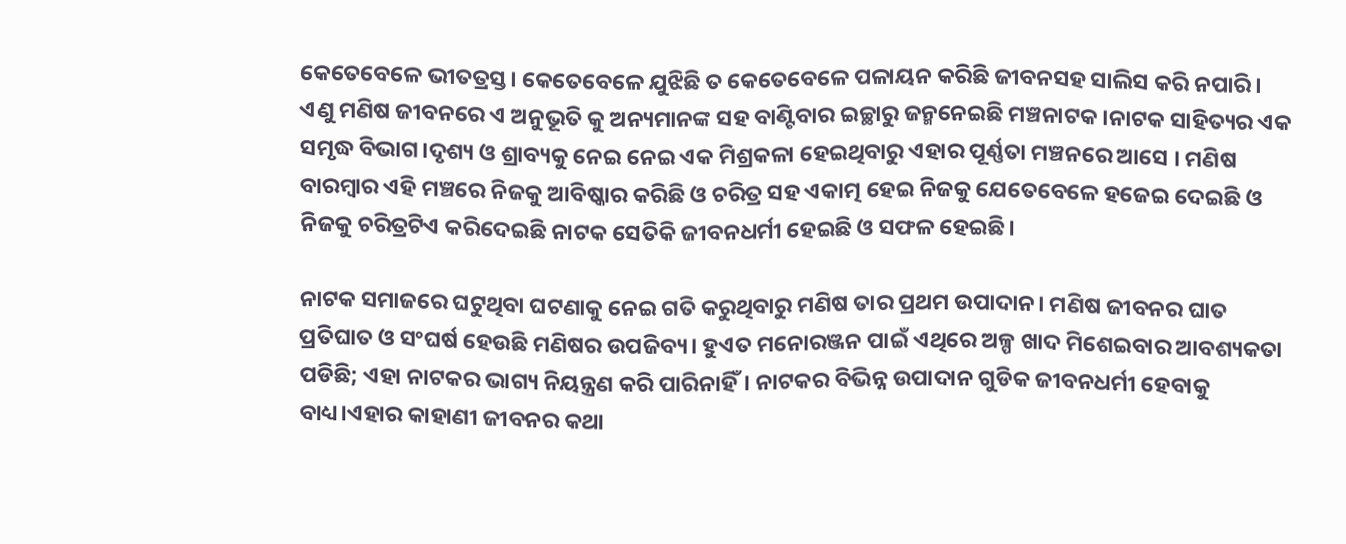କେତେବେଳେ ଭୀତତ୍ରସ୍ତ। କେତେବେଳେ ଯୁଝିଛି ତ କେତେବେଳେ ପଳାୟନ କରିଛି ଜୀବନସହ ସାଲିସ କରି ନପାରି। ଏଣୁ ମଣିଷ ଜୀବନରେ ଏ ଅନୁଭୂତି କୁ ଅନ୍ୟମାନଙ୍କ ସହ ବାଣ୍ଟିବାର ଇଚ୍ଛାରୁ ଜନ୍ମନେଇଛି ମଞ୍ଚନାଟକ।ନାଟକ ସାହିତ୍ୟର ଏକ ସମୃଦ୍ଧ ବିଭାଗ।ଦୃଶ୍ୟ ଓ ଶ୍ରାବ୍ୟକୁ ନେଇ ନେଇ ଏକ ମିଶ୍ରକଳା ହେଇଥିବାରୁ ଏହାର ପୂର୍ଣ୍ଣତା ମଞ୍ଚନରେ ଆସେ । ମଣିଷ ବାରମ୍ବାର ଏହି ମଞ୍ଚରେ ନିଜକୁ ଆବିଷ୍କାର କରିଛି ଓ ଚରିତ୍ର ସହ ଏକାତ୍ମ ହେଇ ନିଜକୁ ଯେତେବେଳେ ହଜେଇ ଦେଇଛି ଓ ନିଜକୁ ଚରିତ୍ରଟିଏ କରିଦେଇଛି ନାଟକ ସେତିକି ଜୀବନଧର୍ମୀ ହେଇଛି ଓ ସଫଳ ହେଇଛି।

ନାଟକ ସମାଜରେ ଘଟୁଥିବା ଘଟଣାକୁ ନେଇ ଗତି କରୁଥିବାରୁ ମଣିଷ ତାର ପ୍ରଥମ ଉପାଦାନ। ମଣିଷ ଜୀବନର ଘାତ ପ୍ରତିଘାତ ଓ ସଂଘର୍ଷ ହେଉଛି ମଣିଷର ଉପଜିବ୍ୟ। ହୁଏତ ମନୋରଞ୍ଜନ ପାଇଁ ଏଥିରେ ଅଳ୍ପ ଖାଦ ମିଶେଇବାର ଆବଶ୍ୟକତା ପଡିଛି; ଏହା ନାଟକର ଭାଗ୍ୟ ନିୟନ୍ତ୍ରଣ କରି ପାରିନାହିଁ। ନାଟକର ବିଭିନ୍ନ ଉପାଦାନ ଗୁଡିକ ଜୀବନଧର୍ମୀ ହେବାକୁ ବାଧ୍ୟ।ଏହାର କାହାଣୀ ଜୀବନର କଥା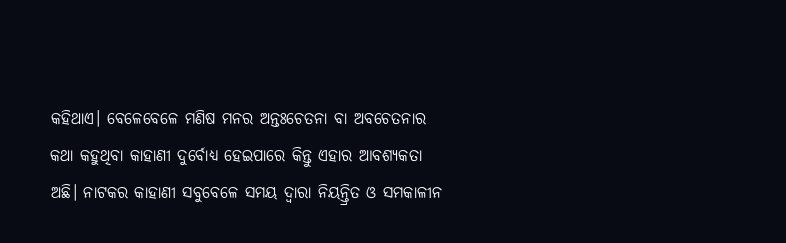କହିଥାଏ। ବେଳେବେଳେ ମଣିଷ ମନର ଅନ୍ତଃଚେତନା ବା ଅବଚେତନାର କଥା କହୁଥିବା କାହାଣୀ ଦୁର୍ବୋଧ୍ୟ ହେଇପାରେ କିନ୍ତୁ ଏହାର ଆବଶ୍ୟକତା ଅଛି। ନାଟକର କାହାଣୀ ସବୁବେଳେ ସମୟ ଦ୍ୱାରା ନିୟନ୍ତ୍ରିତ ଓ ସମକାଳୀନ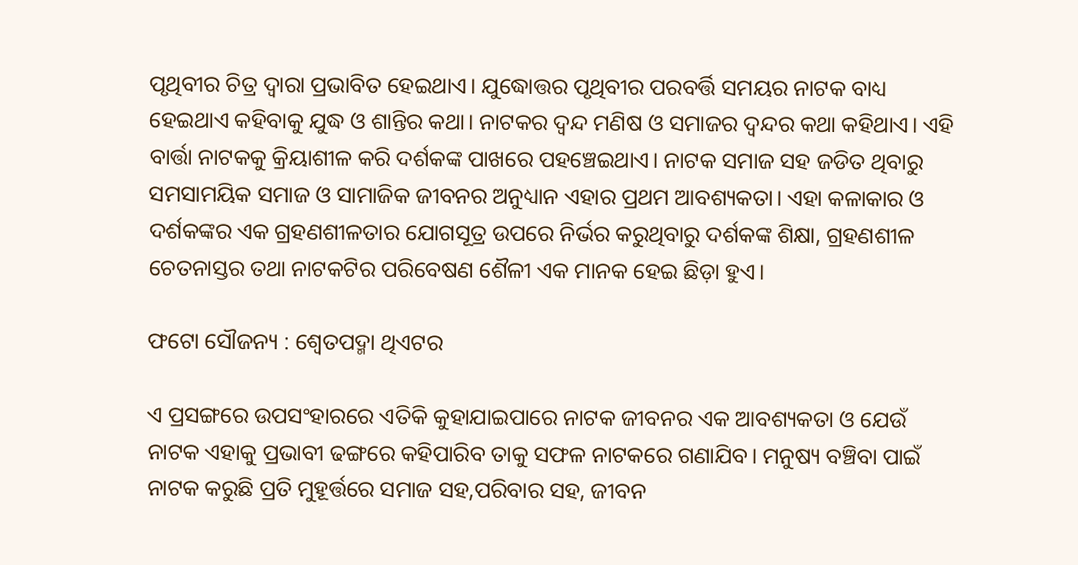ପୃଥିବୀର ଚିତ୍ର ଦ୍ୱାରା ପ୍ରଭାବିତ ହେଇଥାଏ। ଯୁଦ୍ଧୋତ୍ତର ପୃଥିବୀର ପରବର୍ତ୍ତି ସମୟର ନାଟକ ବାଧ୍ୟ ହେଇଥାଏ କହିବାକୁ ଯୁଦ୍ଧ ଓ ଶାନ୍ତିର କଥା। ନାଟକର ଦ୍ଵନ୍ଦ ମଣିଷ ଓ ସମାଜର ଦ୍ଵନ୍ଦର କଥା କହିଥାଏ। ଏହି ବାର୍ତ୍ତା ନାଟକକୁ କ୍ରିୟାଶୀଳ କରି ଦର୍ଶକଙ୍କ ପାଖରେ ପହଞ୍ଚେଇଥାଏ। ନାଟକ ସମାଜ ସହ ଜଡିତ ଥିବାରୁ ସମସାମୟିକ ସମାଜ ଓ ସାମାଜିକ ଜୀବନର ଅନୁଧ୍ୟାନ ଏହାର ପ୍ରଥମ ଆବଶ୍ୟକତା। ଏହା କଳାକାର ଓ ଦର୍ଶକଙ୍କର ଏକ ଗ୍ରହଣଶୀଳତାର ଯୋଗସୂତ୍ର ଉପରେ ନିର୍ଭର କରୁଥିବାରୁ ଦର୍ଶକଙ୍କ ଶିକ୍ଷା, ଗ୍ରହଣଶୀଳ ଚେତନାସ୍ତର ତଥା ନାଟକଟିର ପରିବେଷଣ ଶୈଳୀ ଏକ ମାନକ ହେଇ ଛିଡ଼ା ହୁଏ।

ଫଟୋ ସୌଜନ୍ୟ : ଶ୍ଵେତପଦ୍ମା ଥିଏଟର

ଏ ପ୍ରସଙ୍ଗରେ ଉପସଂହାରରେ ଏତିକି କୁହାଯାଇପାରେ ନାଟକ ଜୀବନର ଏକ ଆବଶ୍ୟକତା ଓ ଯେଉଁ ନାଟକ ଏହାକୁ ପ୍ରଭାବୀ ଢଙ୍ଗରେ କହିପାରିବ ତାକୁ ସଫଳ ନାଟକରେ ଗଣାଯିବ। ମନୁଷ୍ୟ ବଞ୍ଚିବା ପାଇଁ ନାଟକ କରୁଛି ପ୍ରତି ମୁହୂର୍ତ୍ତରେ ସମାଜ ସହ,ପରିବାର ସହ, ଜୀବନ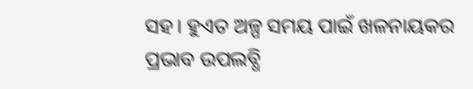ସହ। ହୁଏତ ଅଳ୍ପ ସମୟ ପାଇଁ ଖଳନାୟକର ପ୍ରଭାବ ଉପଲବ୍ଧି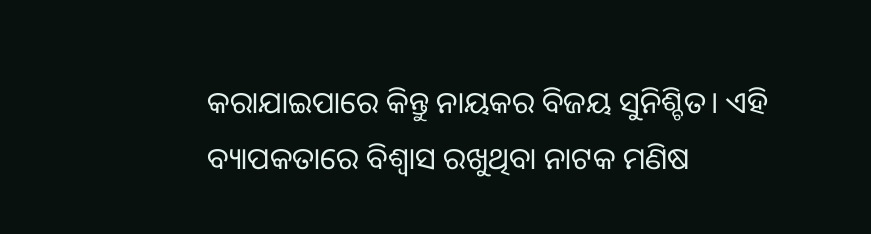କରାଯାଇପାରେ କିନ୍ତୁ ନାୟକର ବିଜୟ ସୁନିଶ୍ଚିତ। ଏହି ବ୍ୟାପକତାରେ ବିଶ୍ୱାସ ରଖୁଥିବା ନାଟକ ମଣିଷ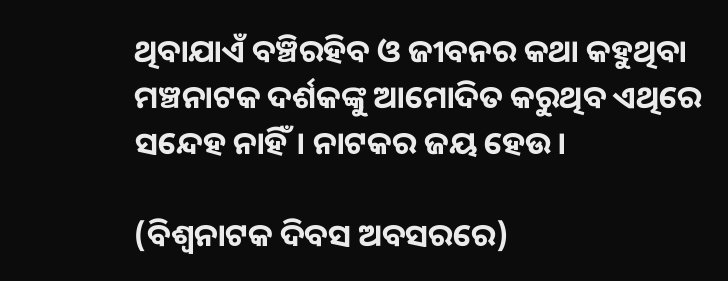ଥିବାଯାଏଁ ବଞ୍ଚିରହିବ ଓ ଜୀବନର କଥା କହୁଥିବା ମଞ୍ଚନାଟକ ଦର୍ଶକଙ୍କୁ ଆମୋଦିତ କରୁଥିବ ଏଥିରେ ସନ୍ଦେହ ନାହିଁ। ନାଟକର ଜୟ ହେଉ।

(ବିଶ୍ୱନାଟକ ଦିବସ ଅବସରରେ)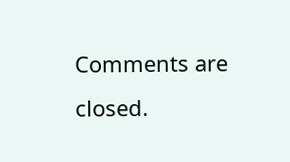Comments are closed.